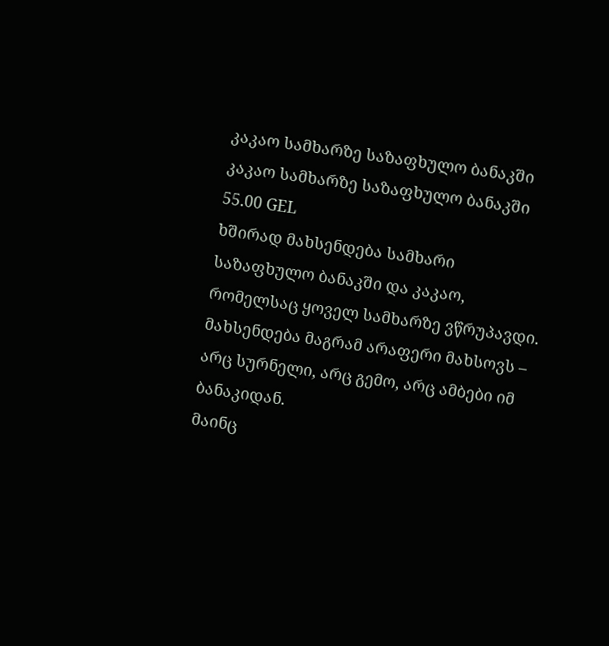კაკაო სამხარზე საზაფხულო ბანაკში
კაკაო სამხარზე საზაფხულო ბანაკში
55.00 GEL
ხშირად მახსენდება სამხარი საზაფხულო ბანაკში და კაკაო, რომელსაც ყოველ სამხარზე ვწრუპავდი.
მახსენდება მაგრამ არაფერი მახსოვს – არც სურნელი, არც გემო, არც ამბები იმ ბანაკიდან.
მაინც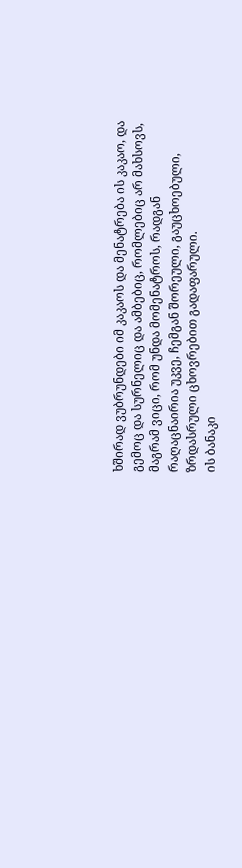ხშირად ვუბრუნდები იმ კაკაოს და მენატრება ის კაკაო, და გემოც და სურნელიც და ამბებიც, რომლებიც არ მახსოვს, მაგრამ ვიცი, რომ უნდა მომენატროს, რადგან რაღაცნაირია უკვე, ჩემგან შორეული, გაუცხოებული, ზრდასრული ცხოვრებით გადაფარული.
ის ბანაკი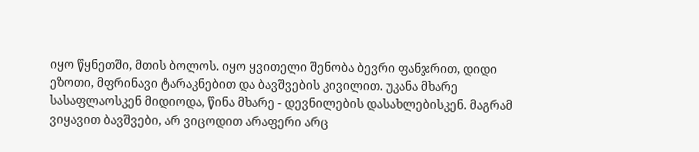იყო წყნეთში, მთის ბოლოს. იყო ყვითელი შენობა ბევრი ფანჯრით, დიდი ეზოთი, მფრინავი ტარაკნებით და ბავშვების კივილით. უკანა მხარე სასაფლაოსკენ მიდიოდა, წინა მხარე - დევნილების დასახლებისკენ. მაგრამ ვიყავით ბავშვები, არ ვიცოდით არაფერი არც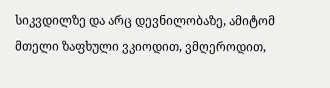სიკვდილზე და არც დევნილობაზე, ამიტომ მთელი ზაფხული ვკიოდით, ვმღეროდით,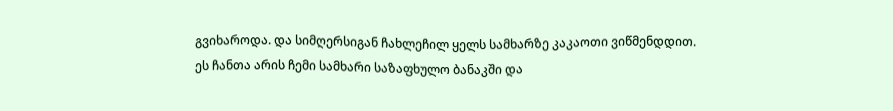გვიხაროდა. და სიმღერსიგან ჩახლეჩილ ყელს სამხარზე კაკაოთი ვიწმენდდით.
ეს ჩანთა არის ჩემი სამხარი საზაფხულო ბანაკში და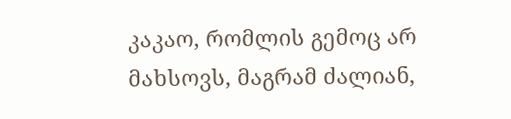კაკაო, რომლის გემოც არ მახსოვს, მაგრამ ძალიან,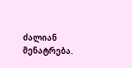ძალიან მენატრება.